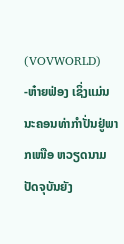(VOVWORLD) -ຫ໋າຍຟ່ອງ ເຊິ່ງແມ່ນນະຄອນທ່າກຳປັ່ນຢູ່ພາກເໜືອ ຫວຽດນາມ ປັດຈຸບັນຍັງ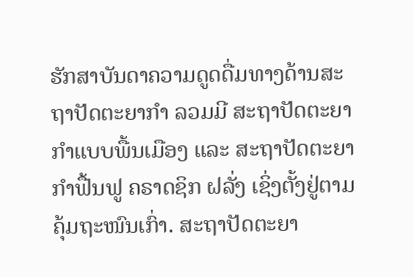ຮັກສາບັນດາຄວາມດູດດື່ມທາງດ້ານສະຖາປັດຕະຍາກຳ ລວມມີ ສະຖາປັດຕະຍາກຳແບບພື້ນເມືອງ ແລະ ສະຖາປັດຕະຍາກຳຟື້ນຟູ ຄຣາດຊິກ ຝລັ່ງ ເຊິ່ງຕັ້ງຢູ່ຕາມຄຸ້ມຖະໜົນເກົ່າ. ສະຖາປັດຕະຍາ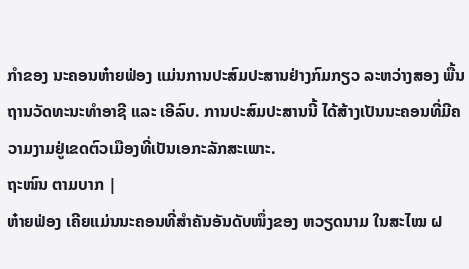ກຳຂອງ ນະຄອນຫ໋າຍຟ່ອງ ແມ່ນການປະສົມປະສານຢ່າງກົມກຽວ ລະຫວ່າງສອງ ພື້ນຖານວັດທະນະທຳອາຊີ ແລະ ເອີລົບ. ການປະສົມປະສານນີ້ ໄດ້ສ້າງເປັນນະຄອນທີ່ມີຄວາມງາມຢູ່ເຂດຕົວເມືອງທີ່ເປັນເອກະລັກສະເພາະ.
ຖະໜົນ ຕາມບາກ |
ຫ໋າຍຟ່ອງ ເຄີຍແມ່ນນະຄອນທີ່ສຳຄັນອັນດັບໜຶ່ງຂອງ ຫວຽດນາມ ໃນສະໄໝ ຝ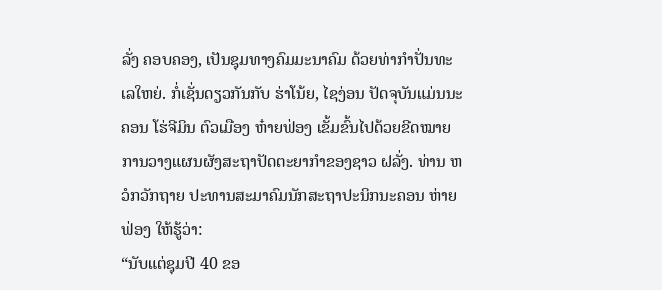ລັ່ງ ຄອບຄອງ, ເປັນຊຸມທາງຄົມມະນາຄົມ ດ້ວຍທ່າກຳປັ່ນທະເລໃຫຍ່. ກໍ່ເຊັ່ນດຽວກັນກັບ ຮ່າໂນ້ຍ, ໄຊງ່ອນ ປັດຈຸບັນແມ່ນນະຄອນ ໂຮ່ຈີມິນ ຕົວເມືອງ ຫ໋າຍຟ່ອງ ເຂັ້ມຂົ້ນໄປດ້ວຍຂີດໝາຍ ການວາງແຜນຜັງສະຖາປັດຕະຍາກຳຂອງຊາວ ຝລັ່ງ. ທ່ານ ຫວໍກວັກຖາຍ ປະທານສະມາຄົມນັກສະຖາປະນິກນະຄອນ ຫ່າຍຟ່ອງ ໃຫ້ຮູ້ວ່າ:
“ນັບແຕ່ຊຸມປີ 40 ຂອ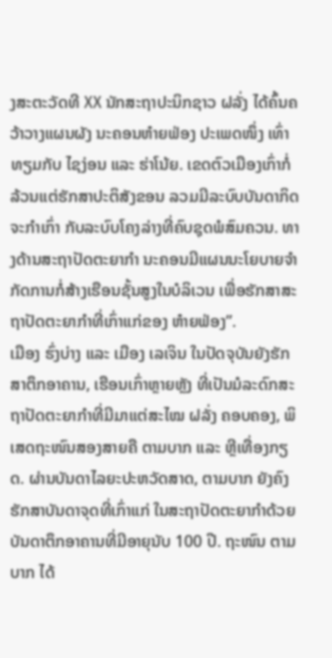ງສະຕະວັດທີ XX ນັກສະຖາປະນິກຊາວ ຝລັ່ງ ໄດ້ຄົ້ນຄວ້າວາງແຜນຜັງ ນະຄອນຫ໋າຍຟ່ອງ ປະເພດໜຶ່ງ ເທົ່າທຽມກັບ ໄຊງ່ອນ ແລະ ຮ່າໂນ້ຍ. ເຂດຕົວເມືອງເກົ່າກໍ່ລ້ວນແຕ່ຮັກສາປະຕິສັງຂອນ ລວມມີລະບົບບັນດາກິດຈະກຳເກົ່າ ກັບລະບົບໂຄງລ່າງທີ່ຄົບຊຸດພໍສົມຄວນ. ທາງດ້ານສະຖາປັດຕະຍາກຳ ນະຄອນມີແຜນນະໂຍບາຍຈຳກັດການກໍ່ສ້າງເຮືອນຊັ້ນສູງໃນບໍລິເວນ ເພື່ອຮັກສາສະຖາປັດຕະຍາກຳທີ່ເກົ່າແກ່ຂອງ ຫ໋າຍຟ່ອງ”.
ເມືອງ ຮົ່ງບ່າງ ແລະ ເມືອງ ເລເຈິນ ໃນປັດຈຸບັນຍັງຮັກສາຕຶກອາຄານ, ເຮືອນເກົ່າຫຼາຍຫຼັງ ທີ່ເປັນມໍລະດົກສະຖາປັດຕະຍາກຳທີ່ມີມາແຕ່ສະໄໝ ຝລັ່ງ ຄອບຄອງ, ພິເສດຖະໜົນສອງສາຍຄື ຕາມບາກ ແລະ ຫຼີເທື່ອງກຽດ. ຜ່ານບັນດາໄລຍະປະຫວັດສາດ, ຕາມບາກ ຍັງຄົງຮັກສາບັນດາຈຸດທີ່ເກົ່າແກ່ ໃນສະຖາປັດຕະຍາກຳດ້ວຍບັນດາຕຶກອາຄານທີ່ມີອາຍຸນັບ 100 ປີ. ຖະໜົນ ຕາມບາກ ໄດ້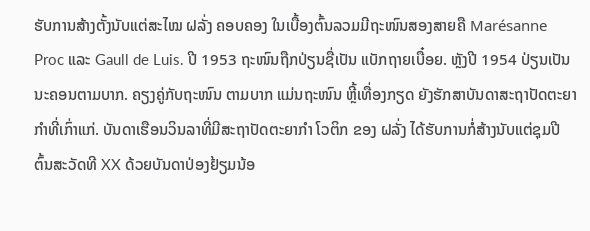ຮັບການສ້າງຕັ້ງນັບແຕ່ສະໄໝ ຝລັ່ງ ຄອບຄອງ ໃນເບື້ອງຕົ້ນລວມມີຖະໜົນສອງສາຍຄື Marésanne Proc ແລະ Gaull de Luis. ປີ 1953 ຖະໜົນຖືກປ່ຽນຊື່ເປັນ ແບັກຖາຍເບື໋ອຍ. ຫຼັງປີ 1954 ປ່ຽນເປັນນະຄອນຕາມບາກ. ຄຽງຄູ່ກັບຖະໜົນ ຕາມບາກ ແມ່ນຖະໜົນ ຫຼີ້ເທື່ອງກຽດ ຍັງຮັກສາບັນດາສະຖາປັດຕະຍາກຳທີ່ເກົ່າແກ່. ບັນດາເຮືອນວິນລາທີ່ມີສະຖາປັດຕະຍາກຳ ໂວຕິກ ຂອງ ຝລັ່ງ ໄດ້ຮັບການກໍ່ສ້າງນັບແຕ່ຊຸມປີຕົ້ນສະວັດທີ XX ດ້ວຍບັນດາປ່ອງຢ້ຽມນ້ອ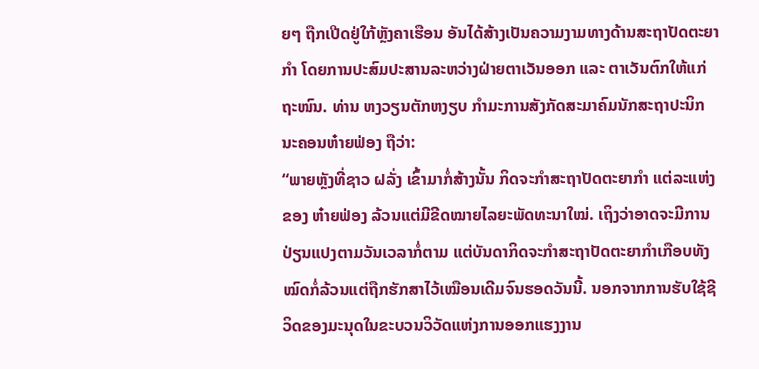ຍໆ ຖືກເປີດຢູ່ໃກ້ຫຼັງຄາເຮືອນ ອັນໄດ້ສ້າງເປັນຄວາມງາມທາງດ້ານສະຖາປັດຕະຍາກຳ ໂດຍການປະສົມປະສານລະຫວ່າງຝ່າຍຕາເວັນອອກ ແລະ ຕາເວັນຕົກໃຫ້ແກ່ຖະໜົນ. ທ່ານ ຫງວຽນຕັກຫງຽບ ກຳມະການສັງກັດສະມາຄົມນັກສະຖາປະນິກ ນະຄອນຫ໋າຍຟ່ອງ ຖືວ່າ:
“ພາຍຫຼັງທີ່ຊາວ ຝລັ່ງ ເຂົ້າມາກໍ່ສ້າງນັ້ນ ກິດຈະກຳສະຖາປັດຕະຍາກຳ ແຕ່ລະແຫ່ງຂອງ ຫ໋າຍຟ່ອງ ລ້ວນແຕ່ມີຂີດໝາຍໄລຍະພັດທະນາໃໝ່. ເຖິງວ່າອາດຈະມີການປ່ຽນແປງຕາມວັນເວລາກໍ່ຕາມ ແຕ່ບັນດາກິດຈະກຳສະຖາປັດຕະຍາກຳເກືອບທັງໝົດກໍ່ລ້ວນແຕ່ຖືກຮັກສາໄວ້ເໝືອນເດີມຈົນຮອດວັນນີ້. ນອກຈາກການຮັບໃຊ້ຊີວິດຂອງມະນຸດໃນຂະບວນວິວັດແຫ່ງການອອກແຮງງານ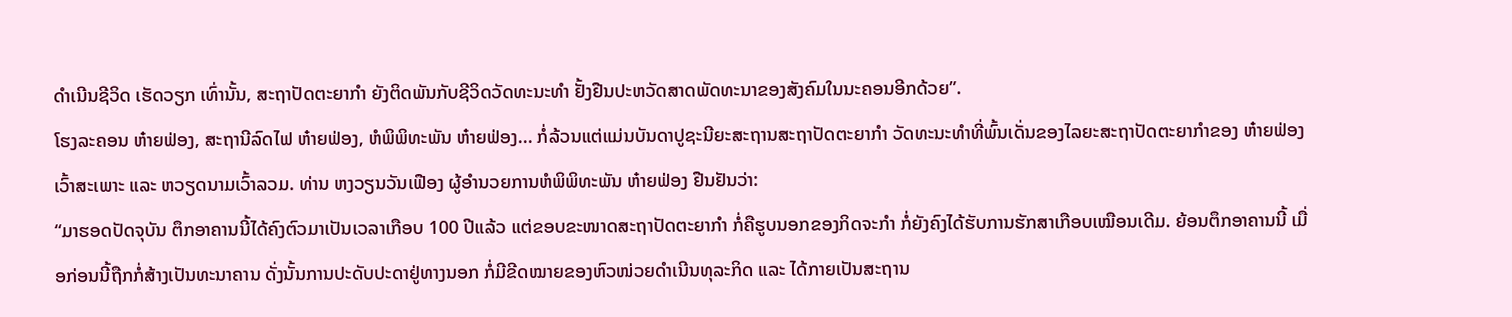ດຳເນີນຊີວິດ ເຮັດວຽກ ເທົ່ານັ້ນ, ສະຖາປັດຕະຍາກຳ ຍັງຕິດພັນກັບຊີວິດວັດທະນະທຳ ຢັ້ງຢືນປະຫວັດສາດພັດທະນາຂອງສັງຄົມໃນນະຄອນອີກດ້ວຍ”.
ໂຮງລະຄອນ ຫ໋າຍຟ່ອງ, ສະຖານີລົດໄຟ ຫ໋າຍຟ່ອງ, ຫໍພິພິທະພັນ ຫ໋າຍຟ່ອງ... ກໍ່ລ້ວນແຕ່ແມ່ນບັນດາປູຊະນີຍະສະຖານສະຖາປັດຕະຍາກຳ ວັດທະນະທຳທີ່ພົ້ນເດັ່ນຂອງໄລຍະສະຖາປັດຕະຍາກຳຂອງ ຫ໋າຍຟ່ອງ ເວົ້າສະເພາະ ແລະ ຫວຽດນາມເວົ້າລວມ. ທ່ານ ຫງວຽນວັນເຟືອງ ຜູ້ອຳນວຍການຫໍພິພິທະພັນ ຫ໋າຍຟ່ອງ ຢືນຢັນວ່າ:
“ມາຮອດປັດຈຸບັນ ຕຶກອາຄານນີ້ໄດ້ຄົງຕົວມາເປັນເວລາເກືອບ 100 ປີແລ້ວ ແຕ່ຂອບຂະໜາດສະຖາປັດຕະຍາກຳ ກໍ່ຄືຮູບນອກຂອງກິດຈະກຳ ກໍ່ຍັງຄົງໄດ້ຮັບການຮັກສາເກືອບເໝືອນເດີມ. ຍ້ອນຕຶກອາຄານນີ້ ເມື່ອກ່ອນນີ້ຖືກກໍ່ສ້າງເປັນທະນາຄານ ດັ່ງນັ້ນການປະດັບປະດາຢູ່ທາງນອກ ກໍ່ມີຂີດໝາຍຂອງຫົວໜ່ວຍດຳເນີນທຸລະກິດ ແລະ ໄດ້ກາຍເປັນສະຖານ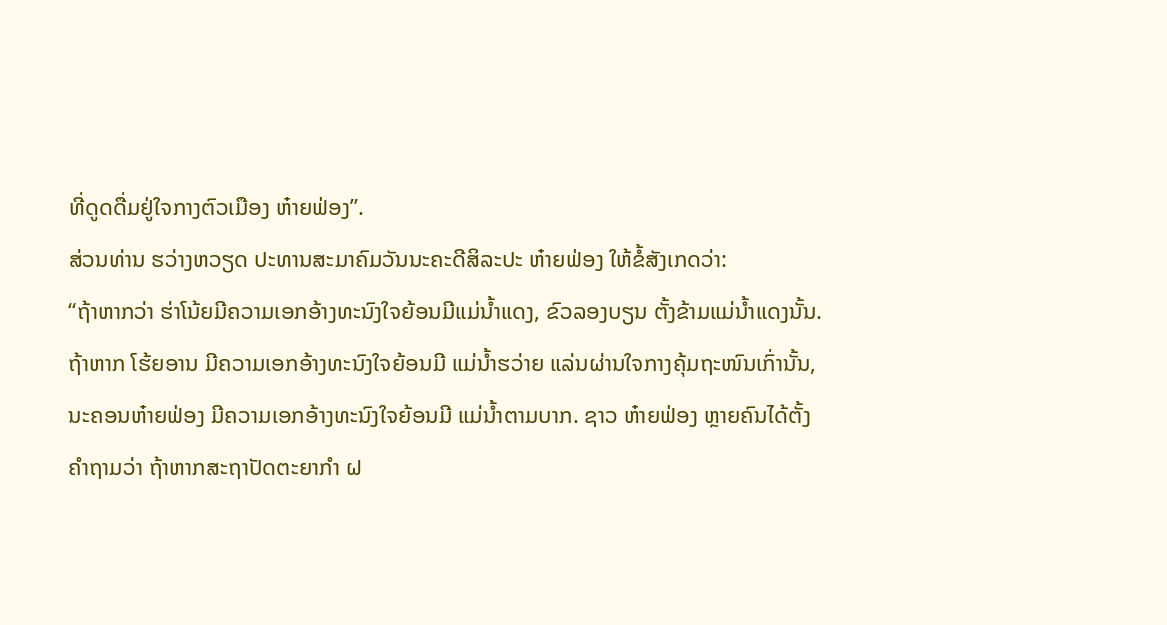ທີ່ດູດດື່ມຢູ່ໃຈກາງຕົວເມືອງ ຫ໋າຍຟ່ອງ”.
ສ່ວນທ່ານ ຮວ່າງຫວຽດ ປະທານສະມາຄົມວັນນະຄະດີສິລະປະ ຫ໋າຍຟ່ອງ ໃຫ້ຂໍ້ສັງເກດວ່າ:
“ຖ້າຫາກວ່າ ຮ່າໂນ້ຍມີຄວາມເອກອ້າງທະນົງໃຈຍ້ອນມີແມ່ນ້ຳແດງ, ຂົວລອງບຽນ ຕັ້ງຂ້າມແມ່ນ້ຳແດງນັ້ນ. ຖ້າຫາກ ໂຮ້ຍອານ ມີຄວາມເອກອ້າງທະນົງໃຈຍ້ອນມີ ແມ່ນ້ຳຮວ່າຍ ແລ່ນຜ່ານໃຈກາງຄຸ້ມຖະໜົນເກົ່ານັ້ນ, ນະຄອນຫ໋າຍຟ່ອງ ມີຄວາມເອກອ້າງທະນົງໃຈຍ້ອນມີ ແມ່ນ້ຳຕາມບາກ. ຊາວ ຫ໋າຍຟ່ອງ ຫຼາຍຄົນໄດ້ຕັ້ງຄຳຖາມວ່າ ຖ້າຫາກສະຖາປັດຕະຍາກຳ ຝ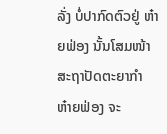ລັ່ງ ບໍ່ປາກົດຕົວຢູ່ ຫ໋າຍຟ່ອງ ນັ້ນໂສມໜ້າສະຖາປັດຕະຍາກຳ ຫ໋າຍຟ່ອງ ຈະ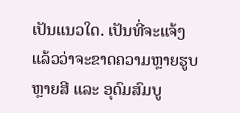ເປັນແນວໃດ. ເປັນທີ່ຈະແຈ້ງແລ້ວວ່າຈະຂາດຄວາມຫຼາຍຮູບຫຼາຍສີ ແລະ ອຸດົມສົມບູ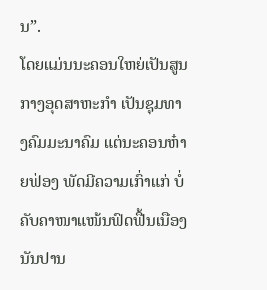ນ”.
ໂດຍແມ່ນນະຄອນໃຫຍ່ເປັນສູນກາງອຸດສາຫະກຳ ເປັນຊຸມທາງຄົມມະນາຄົມ ແຕ່ນະຄອນຫ໋າຍຟ່ອງ ພັດມີຄວາມເກົ່າແກ່ ບໍ່ຄັບຄາໜາແໜ້ນຟົດຟື້ນເນືອງນັນປານ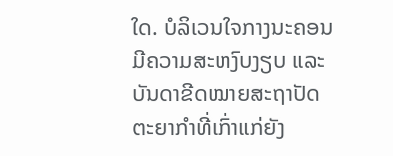ໃດ. ບໍລິເວນໃຈກາງນະຄອນ ມີຄວາມສະຫງົບງຽບ ແລະ ບັນດາຂີດໝາຍສະຖາປັດຕະຍາກຳທີ່ເກົ່າແກ່ຍັງ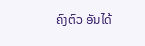ຄົງຕົວ ອັນໄດ້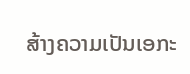ສ້າງຄວາມເປັນເອກະ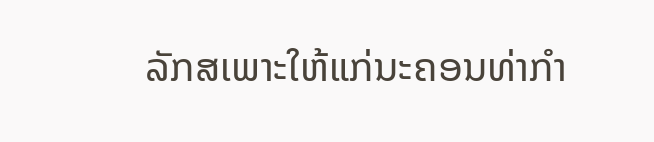ລັກສເພາະໃຫ້ແກ່ນະຄອນທ່າກຳ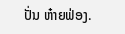ປັ່ນ ຫ໋າຍຟ່ອງ.